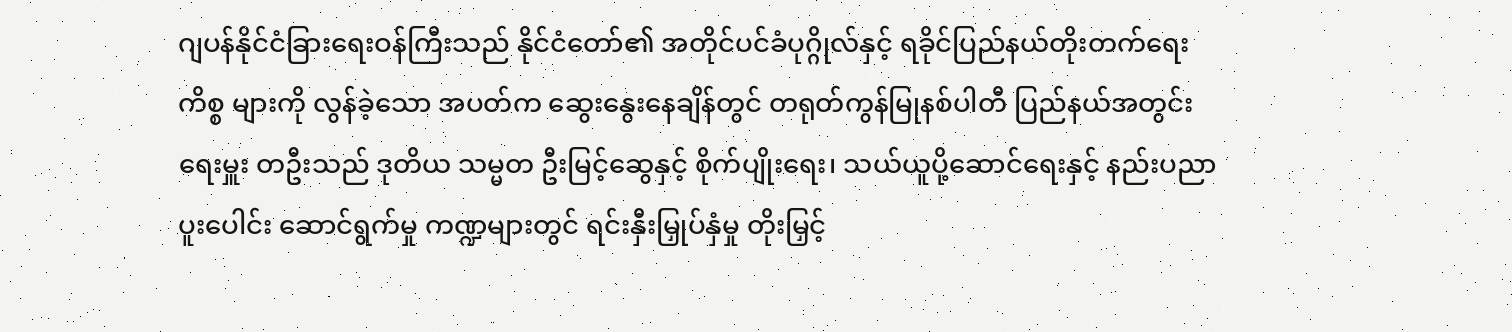ဂျပန်နိုင်ငံခြားရေးဝန်ကြီးသည် နိုင်ငံတော်၏ အတိုင်ပင်ခံပုဂ္ဂိုလ်နှင့် ရခိုင်ပြည်နယ်တိုးတက်ရေး ကိစ္စ များကို လွန်ခဲ့သော အပတ်က ဆွေးနွေးနေချိန်တွင် တရုတ်ကွန်မြုနစ်ပါတီ ပြည်နယ်အတွင်းရေးမှူး တဦးသည် ဒုတိယ သမ္မတ ဦးမြင့်ဆွေနှင့် စိုက်ပျိုးရေး၊ သယ်ယူပို့ဆောင်ရေးနှင့် နည်းပညာပူးပေါင်း ဆောင်ရွက်မှု ကဏ္ဍများတွင် ရင်းနှီးမြှုပ်နှံမှု တိုးမြှင့်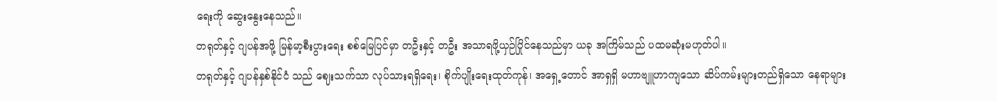ရေးကို ဆွေးနွေးနေသည်။
တရုတ်နှင့် ဂျပန်အဖို့ မြန်မာ့စီးပွားရေး စစ်မြေပြင်မှာ တဦးနှင့် တဦး အသာရဖို့ယှဉ်ပြိုင်နေသည်မှာ ယခု အကြိမ်သည် ပထမဆုံးမဟုတ်ပါ။
တရုတ်နှင့် ဂျပန်နှစ်နိုင်ငံ သည် ဈေးသက်သာ လုပ်သားရရှိရေး၊ စိုက်ပျိုးရေးထုတ်ကုန်၊ အရှေ့တောင် အာရှရှိ မဟာဗျူဟာကျသော ဆိပ်ကမ်းများတည်ရှိသော နေရာများ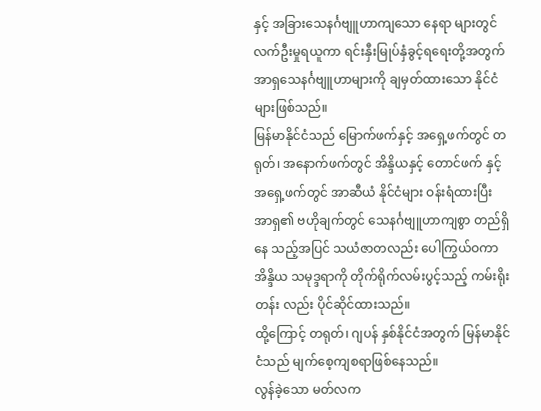နှင့် အခြားသေနင်္ဂဗျူဟာကျသော နေရာ များတွင် လက်ဦးမှုရယူကာ ရင်းနှီးမြုပ်နှံခွင့်ရရေးတို့အတွက် အာရှသေနင်္ဂဗျူဟာများကို ချမှတ်ထားသော နိုင်ငံများဖြစ်သည်။
မြန်မာနိုင်ငံသည် မြောက်ဖက်နှင့် အရှေ့ဖက်တွင် တရုတ်၊ အနောက်ဖက်တွင် အိန္ဒိယနှင့် တောင်ဖက် နှင့် အရှေ့ဖက်တွင် အာဆီယံ နိုင်ငံများ ဝန်းရံထားပြီး အာရှ၏ ဗဟိုချက်တွင် သေနင်္ဂဗျူဟာကျစွာ တည်ရှိနေ သည့်အပြင် သယံဇာတလည်း ပေါကြွယ်ဝကာ အိန္ဒိယ သမုဒ္ဒရာကို တိုက်ရိုက်လမ်းပွင့်သည့် ကမ်းရိုးတန်း လည်း ပိုင်ဆိုင်ထားသည်။
ထို့ကြောင့် တရုတ်၊ ဂျပန် နှစ်နိုင်ငံအတွက် မြန်မာနိုင်ငံသည် မျက်စေ့ကျစရာဖြစ်နေသည်။
လွန်ခဲ့သော မတ်လက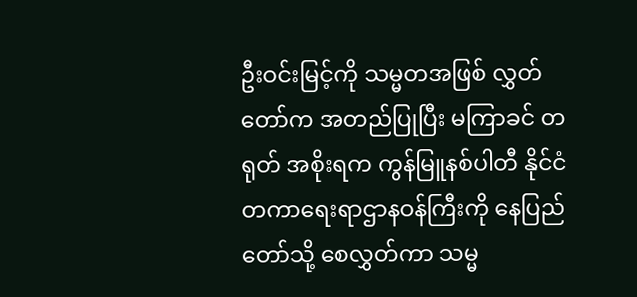ဦးဝင်းမြင့်ကို သမ္မတအဖြစ် လွှတ်တော်က အတည်ပြုပြီး မကြာခင် တရုတ် အစိုးရက ကွန်မြူနစ်ပါတီ နိုင်ငံတကာရေးရာဌာနဝန်ကြီးကို နေပြည်တော်သို့ စေလွှတ်ကာ သမ္မ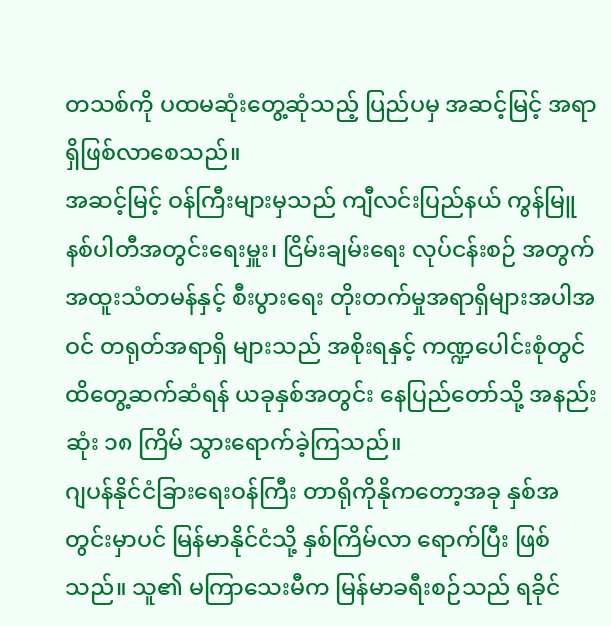တသစ်ကို ပထမဆုံးတွေ့ဆုံသည့် ပြည်ပမှ အဆင့်မြင့် အရာရှိဖြစ်လာစေသည်။
အဆင့်မြင့် ဝန်ကြီးများမှသည် ကျီလင်းပြည်နယ် ကွန်မြူနစ်ပါတီအတွင်းရေးမှူး၊ ငြိမ်းချမ်းရေး လုပ်ငန်းစဉ် အတွက် အထူးသံတမန်နှင့် စီးပွားရေး တိုးတက်မှုအရာရှိများအပါအဝင် တရုတ်အရာရှိ များသည် အစိုးရနှင့် ကဏ္ဍပေါင်းစုံတွင် ထိတွေ့ဆက်ဆံရန် ယခုနှစ်အတွင်း နေပြည်တော်သို့ အနည်းဆုံး ၁၈ ကြိမ် သွားရောက်ခဲ့ကြသည်။
ဂျပန်နိုင်ငံခြားရေးဝန်ကြီး တာရိုကိုနိုကတော့အခု နှစ်အတွင်းမှာပင် မြန်မာနိုင်ငံသို့ နှစ်ကြိမ်လာ ရောက်ပြီး ဖြစ်သည်။ သူ၏ မကြာသေးမီက မြန်မာခရီးစဉ်သည် ရခိုင်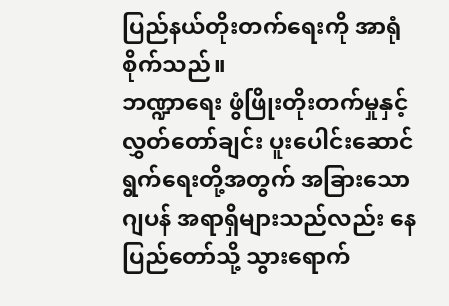ပြည်နယ်တိုးတက်ရေးကို အာရုံစိုက်သည်။
ဘဏ္ဍာရေး ဖွံဖြိုးတိုးတက်မှုနှင့် လွှတ်တော်ချင်း ပူးပေါင်းဆောင်ရွက်ရေးတို့အတွက် အခြားသော ဂျပန် အရာရှိများသည်လည်း နေပြည်တော်သို့ သွားရောက်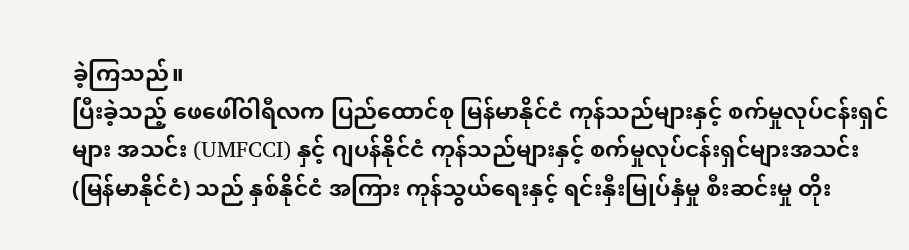ခဲ့ကြသည်။
ပြီးခဲ့သည့် ဖေဖေါ်ဝါရီလက ပြည်ထောင်စု မြန်မာနိုင်ငံ ကုန်သည်များနှင့် စက်မှုလုပ်ငန်းရှင်များ အသင်း (UMFCCI) နှင့် ဂျပန်နိုင်ငံ ကုန်သည်များနှင့် စက်မှုလုပ်ငန်းရှင်များအသင်း (မြန်မာနိုင်ငံ) သည် နှစ်နိုင်ငံ အကြား ကုန်သွယ်ရေးနှင့် ရင်းနှီးမြုပ်နှံမှု စီးဆင်းမှု တိုး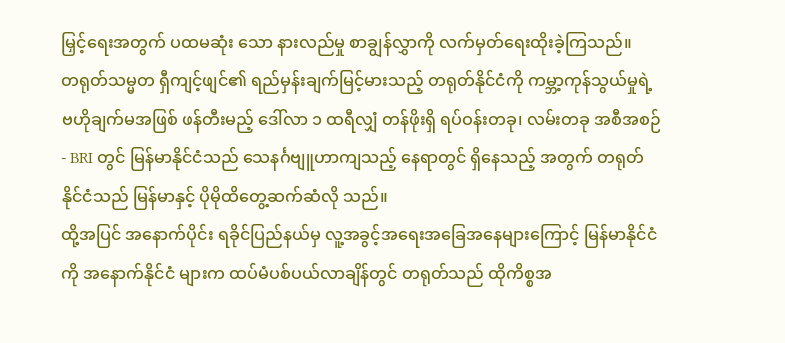မြှင့်ရေးအတွက် ပထမဆုံး သော နားလည်မှု စာချွန်လွှာကို လက်မှတ်ရေးထိုးခဲ့ကြသည်။
တရုတ်သမ္မတ ရှီကျင့်ဖျင်၏ ရည်မှန်းချက်မြင့်မားသည့် တရုတ်နိုင်ငံကို ကမ္ဘာ့ကုန်သွယ်မှုရဲ့ ဗဟိုချက်မအဖြစ် ဖန်တီးမည့် ဒေါ်လာ ၁ ထရီလျှံ တန်ဖိုးရှိ ရပ်ဝန်းတခု၊ လမ်းတခု အစီအစဉ်- BRI တွင် မြန်မာနိုင်ငံသည် သေနင်္ဂဗျူဟာကျသည့် နေရာတွင် ရှိနေသည့် အတွက် တရုတ်နိုင်ငံသည် မြန်မာနှင့် ပိုမိုထိတွေ့ဆက်ဆံလို သည်။
ထို့အပြင် အနောက်ပိုင်း ရခိုင်ပြည်နယ်မှ လူ့အခွင့်အရေးအခြေအနေများကြောင့် မြန်မာနိုင်ငံကို အနောက်နိုင်ငံ များက ထပ်မံပစ်ပယ်လာချိန်တွင် တရုတ်သည် ထိုကိစ္စအ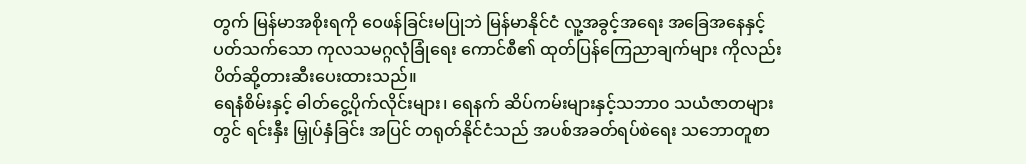တွက် မြန်မာအစိုးရကို ဝေဖန်ခြင်းမပြုဘဲ မြန်မာနိုင်ငံ လူ့အခွင့်အရေး အခြေအနေနှင့် ပတ်သက်သော ကုလသမဂ္ဂလုံခြုံရေး ကောင်စီ၏ ထုတ်ပြန်ကြေညာချက်များ ကိုလည်း ပိတ်ဆို့တားဆီးပေးထားသည်။
ရေနံစိမ်းနှင့် ဓါတ်ငွေ့ပိုက်လိုင်းများ၊ ရေနက် ဆိပ်ကမ်းများနှင့်သဘာ၀ သယံဇာတများတွင် ရင်းနှီး မြှုပ်နှံခြင်း အပြင် တရုတ်နိုင်ငံသည် အပစ်အခတ်ရပ်စဲရေး သဘောတူစာ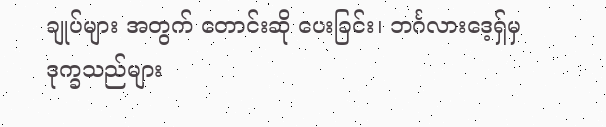ချုပ်များ အတွက် တောင်းဆို ပေးခြင်း၊ ဘင်္ဂလားဒေ့ရှ်မှ ဒုက္ခသည်များ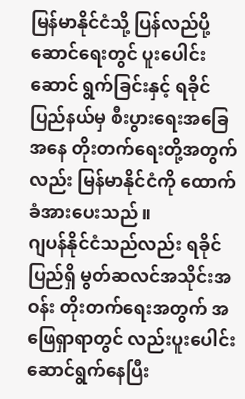မြန်မာနိုင်ငံသို့ ပြန်လည်ပို့ဆောင်ရေးတွင် ပူးပေါင်းဆောင် ရွက်ခြင်းနှင့် ရခိုင်ပြည်နယ်မှ စီးပွားရေးအခြေအနေ တိုးတက်ရေးတို့အတွက်လည်း မြန်မာနိုင်ငံကို ထောက်ခံအားပေးသည်။
ဂျပန်နိုင်ငံသည်လည်း ရခိုင်ပြည်ရှိ မွတ်ဆလင်အသိုင်းအဝန်း တိုးတက်ရေးအတွက် အဖြေရှာရာတွင် လည်းပူးပေါင်းဆောင်ရွက်နေပြီး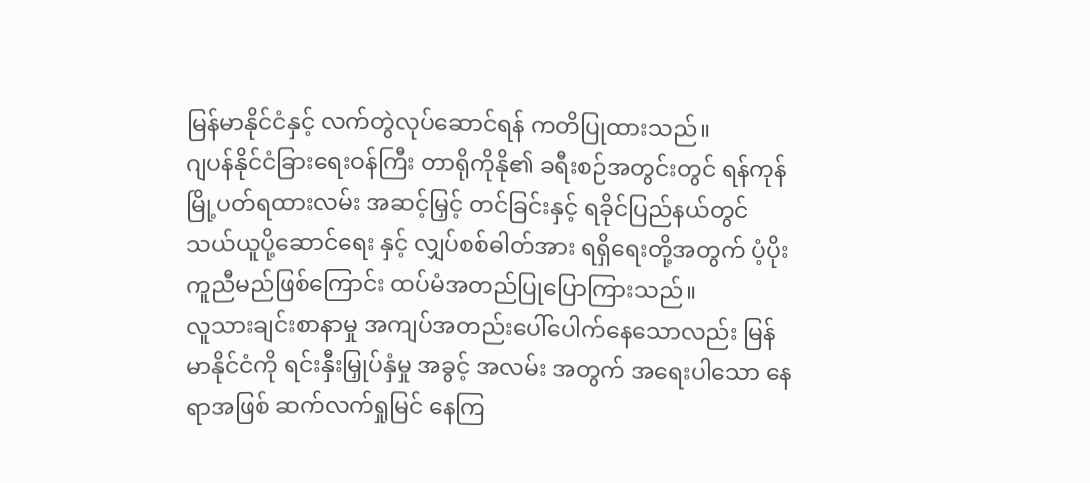မြန်မာနိုင်ငံနှင့် လက်တွဲလုပ်ဆောင်ရန် ကတိပြုထားသည်။
ဂျပန်နိုင်ငံခြားရေးဝန်ကြီး တာရိုကိုနို၏ ခရီးစဉ်အတွင်းတွင် ရန်ကုန်မြို့ပတ်ရထားလမ်း အဆင့်မြှင့် တင်ခြင်းနှင့် ရခိုင်ပြည်နယ်တွင် သယ်ယူပို့ဆောင်ရေး နှင့် လျှပ်စစ်ဓါတ်အား ရရှိရေးတို့အတွက် ပံ့ပိုးကူညီမည်ဖြစ်ကြောင်း ထပ်မံအတည်ပြုပြောကြားသည်။
လူသားချင်းစာနာမှု အကျပ်အတည်းပေါ်ပေါက်နေသောလည်း မြန်မာနိုင်ငံကို ရင်းနှီးမြှုပ်နှံမှု အခွင့် အလမ်း အတွက် အရေးပါသော နေရာအဖြစ် ဆက်လက်ရှုမြင် နေကြ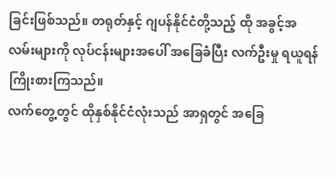ခြင်းဖြစ်သည်။ တရုတ်နှင့် ဂျပန်နိုင်ငံတို့သည့် ထို အခွင့်အလမ်းများကို လုပ်ငန်းများအပေါ် အခြေခံပြီး လက်ဦးမှု ရယူရန်ကြိုးစားကြသည်။
လက်တွေ့တွင် ထိုနှစ်နိုင်ငံလုံးသည် အာရှတွင် အခြေ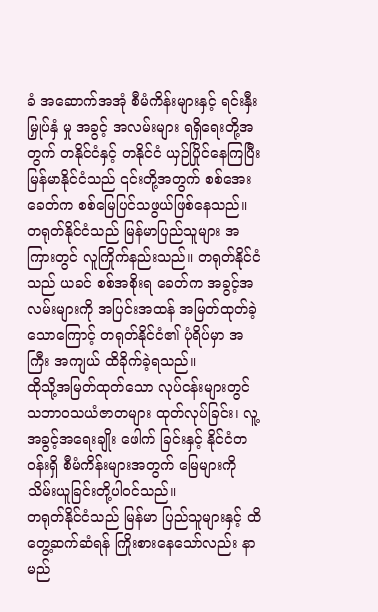ခံ အဆောက်အအုံ စီမံကိန်းများနှင့် ရင်းနှီးမြှုပ်နှံ မှု အခွင့် အလမ်းများ ရရှိရေးတို့အတွက် တနိုင်ငံနှင့် တနိုင်ငံ ယှဉ်ပြိုင်နေကြပြီး မြန်မာနိုင်ငံသည် ၎င်းတို့အတွက် စစ်အေးခေတ်က စစ်မြေပြင်သဖွယ်ဖြစ်နေသည်။
တရုတ်နိုင်ငံသည် မြန်မာပြည်သူများ အကြားတွင် လူကြိုက်နည်းသည်။ တရုတ်နိုင်ငံသည် ယခင် စစ်အစိုးရ ခေတ်က အခွင့်အလမ်းများကို အပြင်းအထန် အမြတ်ထုတ်ခဲ့သောကြောင့် တရုတ်နိုင်ငံ၏ ပုံရိပ်မှာ အကြီး အကျယ် ထိခိုက်ခဲ့ရသည်။
ထိုသို့အမြတ်ထုတ်သော လုပ်ငန်းများတွင် သဘာဝသယံဇာတများ ထုတ်လုပ်ခြင်း၊ လူ့အခွင့်အရေးချိုး ဖေါက် ခြင်းနှင့် နိုင်ငံတဝန်းရှိ စီမံကိန်းများအတွက် မြေများကို သိမ်းယူခြင်းတို့ပါဝင်သည်။
တရုတ်နိုင်ငံသည် မြန်မာ ပြည်သူများနှင့် ထိတွေ့ဆက်ဆံရန် ကြိုးစားနေသော်လည်း နာမည်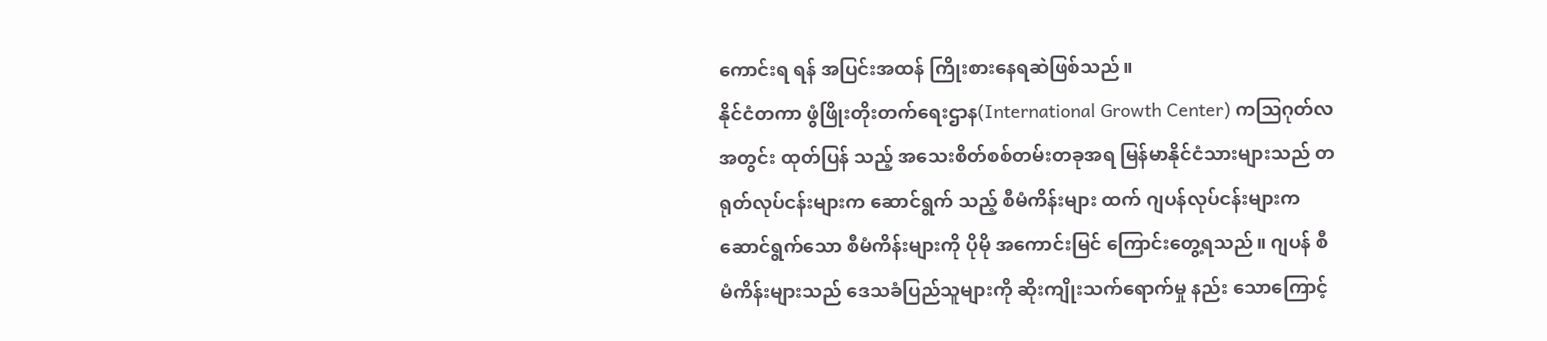ကောင်းရ ရန် အပြင်းအထန် ကြိုးစားနေရဆဲဖြစ်သည်။
နိုင်ငံတကာ ဖွံဖြိုးတိုးတက်ရေးဌာန(International Growth Center) ကသြဂုတ်လအတွင်း ထုတ်ပြန် သည့် အသေးစိတ်စစ်တမ်းတခုအရ မြန်မာနိုင်ငံသားများသည် တရုတ်လုပ်ငန်းများက ဆောင်ရွက် သည့် စီမံကိန်းများ ထက် ဂျပန်လုပ်ငန်းများက ဆောင်ရွက်သော စီမံကိန်းများကို ပိုမို အကောင်းမြင် ကြောင်းတွေ့ရသည်။ ဂျပန် စီမံကိန်းများသည် ဒေသခံပြည်သူများကို ဆိုးကျိုးသက်ရောက်မှု နည်း သောကြောင့်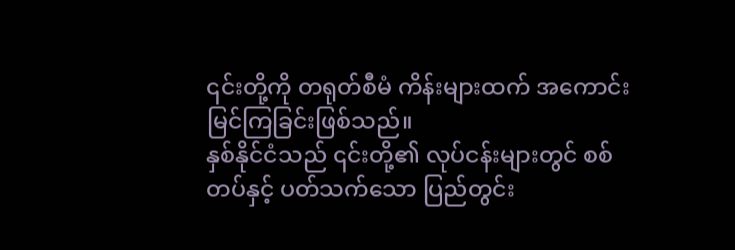၎င်းတို့ကို တရုတ်စီမံ ကိန်းများထက် အကောင်းမြင်ကြခြင်းဖြစ်သည်။
နှစ်နိုင်ငံသည် ၎င်းတို့၏ လုပ်ငန်းများတွင် စစ်တပ်နှင့် ပတ်သက်သော ပြည်တွင်း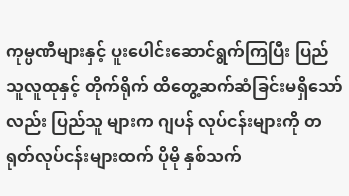ကုမ္ပဏီများနှင့် ပူးပေါင်းဆောင်ရွက်ကြပြီး ပြည်သူလူထုနှင့် တိုက်ရိုက် ထိတွေ့ဆက်ဆံခြင်းမရှိသော်လည်း ပြည်သူ များက ဂျပန် လုပ်ငန်းများကို တရုတ်လုပ်ငန်းများထက် ပိုမို နှစ်သက်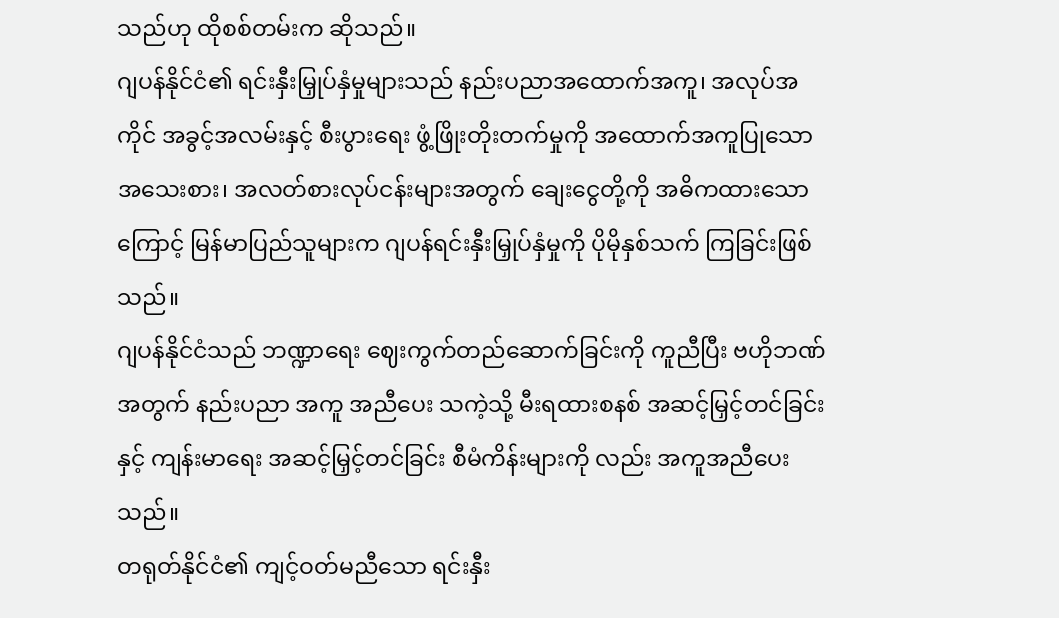သည်ဟု ထိုစစ်တမ်းက ဆိုသည်။
ဂျပန်နိုင်ငံ၏ ရင်းနှီးမြှုပ်နှံမှုများသည် နည်းပညာအထောက်အကူ၊ အလုပ်အကိုင် အခွင့်အလမ်းနှင့် စီးပွားရေး ဖွံ့ဖြိုးတိုးတက်မှုကို အထောက်အကူပြုသော အသေးစား၊ အလတ်စားလုပ်ငန်းများအတွက် ချေးငွေတို့ကို အဓိကထားသောကြောင့် မြန်မာပြည်သူများက ဂျပန်ရင်းနှီးမြှုပ်နှံမှုကို ပိုမိုနှစ်သက် ကြခြင်းဖြစ်သည်။
ဂျပန်နိုင်ငံသည် ဘဏ္ဍာရေး ဈေးကွက်တည်ဆောက်ခြင်းကို ကူညီပြီး ဗဟိုဘဏ်အတွက် နည်းပညာ အကူ အညီပေး သကဲ့သို့ မီးရထားစနစ် အဆင့်မြှင့်တင်ခြင်းနှင့် ကျန်းမာရေး အဆင့်မြှင့်တင်ခြင်း စီမံကိန်းများကို လည်း အကူအညီပေးသည်။
တရုတ်နိုင်ငံ၏ ကျင့်ဝတ်မညီသော ရင်းနှီး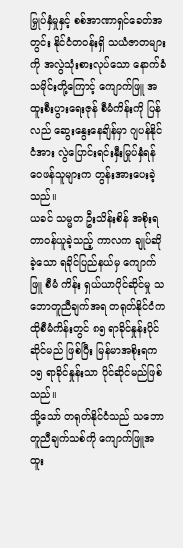မြှုပ်နှံမှုနှင့် စစ်အာဏာရှင်ခေတ်အတွင်း နိုင်ငံတဝန်းရှိ သယံဇာတများ ကို အလွဲသုံးစားလုပ်သော နောက်ခံသမိုင်းတို့ကြောင့် ကျောက်ဖြူ အထူးစီးပွားရေးဇုန် စီမံကိန်းကို ပြန်လည် ဆွေးနွေးနေချိန်မှာ ဂျပန်နိုင်ငံအား လွဲပြောင်းရင်းနှီးမြုပ်နှံရန် ဝေဖန်သူများက တွန်းအားပေးခဲ့သည်။
ယခင် သမ္မတ ဦးသိန်းစိန် အစိုးရ တာဝန်ယူခဲ့သည့် ကာလက ချုပ်ဆိုခဲ့သော ရခိုင်ပြည်နယ်မှ ကျောက်ဖြူ စီမံ ကိန်း ရှယ်ယာပိုင်ဆိုင်မှု သဘောတူညီချက်အရ တရုတ်နိုင်ငံက ထိုစီမံကိန်းတွင် ၈၅ ရာခိုင်နှုန်းပိုင်ဆိုင်မည် ဖြစ်ပြီး မြန်မာအစိုးရက ၁၅ ရာခိုင်နှုန်းသာ ပိုင်ဆိုင်မည်ဖြစ်သည်။
သို့သော် တရုတ်နိုင်ငံသည် သဘောတူညီချက်သစ်ကို ကျောက်ဖြူအထူး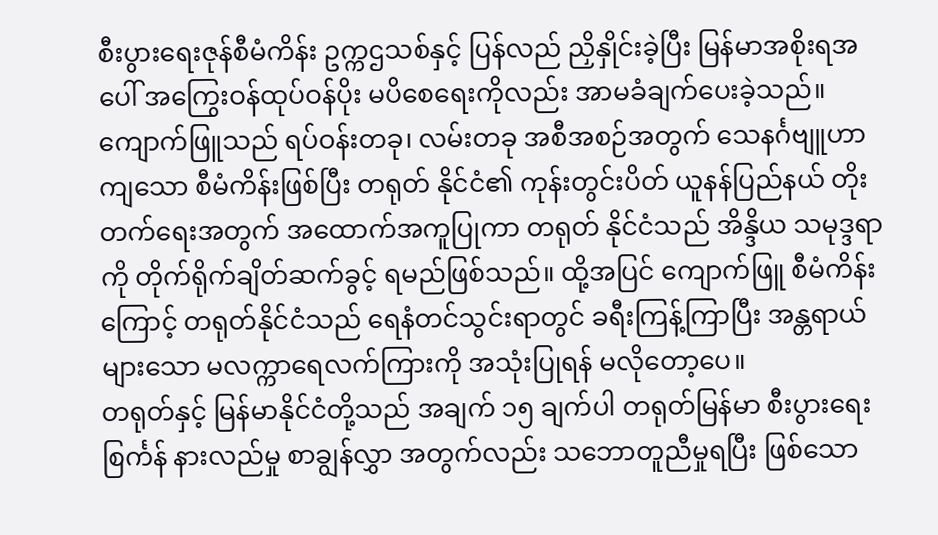စီးပွားရေးဇုန်စီမံကိန်း ဥက္ကဌသစ်နှင့် ပြန်လည် ညှိနှိုင်းခဲ့ပြီး မြန်မာအစိုးရအပေါ် အကြွေးဝန်ထုပ်ဝန်ပိုး မပိစေရေးကိုလည်း အာမခံချက်ပေးခဲ့သည်။
ကျောက်ဖြူသည် ရပ်ဝန်းတခု၊ လမ်းတခု အစီအစဉ်အတွက် သေနင်္ဂဗျူဟာကျသော စီမံကိန်းဖြစ်ပြီး တရုတ် နိုင်ငံ၏ ကုန်းတွင်းပိတ် ယူနန်ပြည်နယ် တိုးတက်ရေးအတွက် အထောက်အကူပြုကာ တရုတ် နိုင်ငံသည် အိန္ဒိယ သမုဒ္ဒရာကို တိုက်ရိုက်ချိတ်ဆက်ခွင့် ရမည်ဖြစ်သည်။ ထို့အပြင် ကျောက်ဖြူ စီမံကိန်းကြောင့် တရုတ်နိုင်ငံသည် ရေနံတင်သွင်းရာတွင် ခရီးကြန့်ကြာပြီး အန္တရာယ်များသော မလက္ကာရေလက်ကြားကို အသုံးပြုရန် မလိုတော့ပေ။
တရုတ်နှင့် မြန်မာနိုင်ငံတို့သည် အချက် ၁၅ ချက်ပါ တရုတ်မြန်မာ စီးပွားရေး စြင်္ကန် နားလည်မှု စာချွန်လွှာ အတွက်လည်း သဘောတူညီမှုရပြီး ဖြစ်သော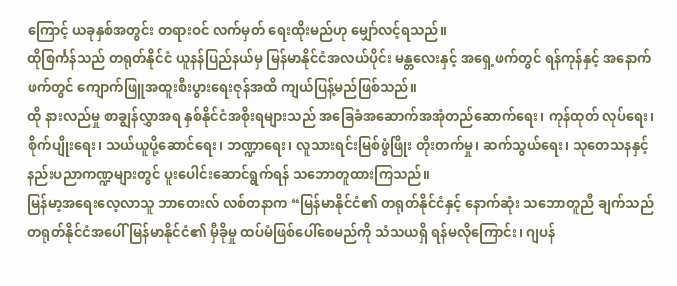ကြောင့် ယခုနှစ်အတွင်း တရားဝင် လက်မှတ် ရေးထိုးမည်ဟု မျှော်လင့်ရသည်။
ထိုစြင်္ကန်သည် တရုတ်နိုင်ငံ ယူနန်ပြည်နယ်မှ မြန်မာနိုင်ငံအလယ်ပိုင်း မန္တလေးနှင့် အရှေ့ဖက်တွင် ရန်ကုန်နှင့် အနောက်ဖက်တွင် ကျောက်ဖြူအထူးစီးပွားရေးဇုန်အထိ ကျယ်ပြန့်မည်ဖြစ်သည်။
ထို နားလည်မှု စာချွန်လွှာအရ နှစ်နိုင်ငံအစိုးရများသည် အခြေခံအဆောက်အအုံတည်ဆောက်ရေး၊ ကုန်ထုတ် လုပ်ရေး၊ စိုက်ပျိုးရေး၊ သယ်ယူပို့ဆောင်ရေး၊ ဘဏ္ဍာရေး၊ လူသားရင်းမြစ်ဖွံဖြိုး တိုးတက်မှု၊ ဆက်သွယ်ရေး၊ သုတေသနနှင့် နည်းပညာကဏ္ဍများတွင် ပူးပေါင်းဆောင်ရွက်ရန် သဘောတူထားကြသည်။
မြန်မာ့အရေးလေ့လာသူ ဘာတေးလ် လစ်တနာက “မြန်မာနိုင်ငံ၏ တရုတ်နိုင်ငံနှင့် နောက်ဆုံး သဘောတူညီ ချက်သည် တရုတ်နိုင်ငံအပေါ် မြန်မာနိုင်ငံ၏ မှီခိုမှု ထပ်မံဖြစ်ပေါ်စေမည်ကို သံသယရှိ ရန်မလိုကြောင်း၊ ဂျပန်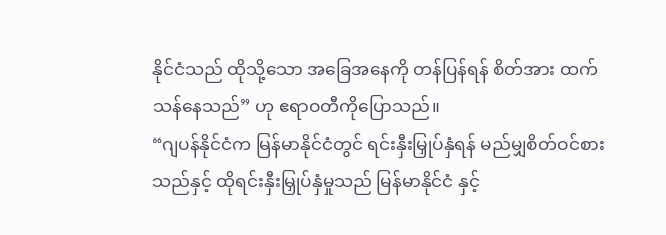နိုင်ငံသည် ထိုသို့သော အခြေအနေကို တန်ပြန်ရန် စိတ်အား ထက်သန်နေသည်” ဟု ဧရာဝတီကိုပြောသည်။
“ဂျပန်နိုင်ငံက မြန်မာနိုင်ငံတွင် ရင်းနှီးမြှုပ်နှံရန် မည်မျှစိတ်ဝင်စားသည်နှင့် ထိုရင်းနှီးမြှုပ်နှံမှုသည် မြန်မာနိုင်ငံ နှင့်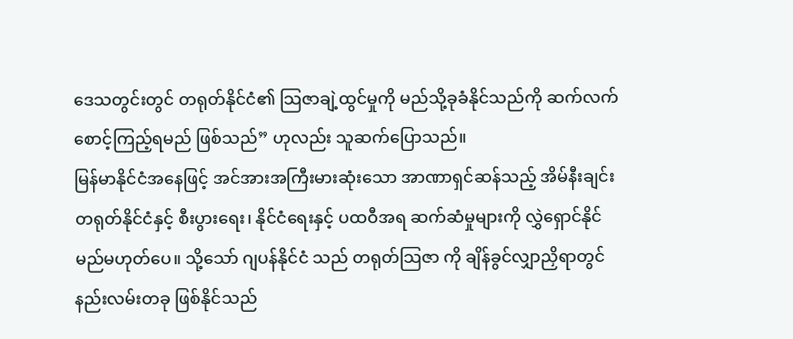ဒေသတွင်းတွင် တရုတ်နိုင်ငံ၏ သြဇာချဲ့ထွင်မှုကို မည်သို့ခုခံနိုင်သည်ကို ဆက်လက် စောင့်ကြည့်ရမည် ဖြစ်သည်” ဟုလည်း သူဆက်ပြောသည်။
မြန်မာနိုင်ငံအနေဖြင့် အင်အားအကြီးမားဆုံးသော အာဏာရှင်ဆန်သည့် အိမ်နီးချင်း တရုတ်နိုင်ငံနှင့် စီးပွားရေး၊ နိုင်ငံရေးနှင့် ပထဝီအရ ဆက်ဆံမှုများကို လွှဲရှောင်နိုင်မည်မဟုတ်ပေ။ သို့သော် ဂျပန်နိုင်ငံ သည် တရုတ်သြဇာ ကို ချိန်ခွင်လျှာညှိရာတွင် နည်းလမ်းတခု ဖြစ်နိုင်သည်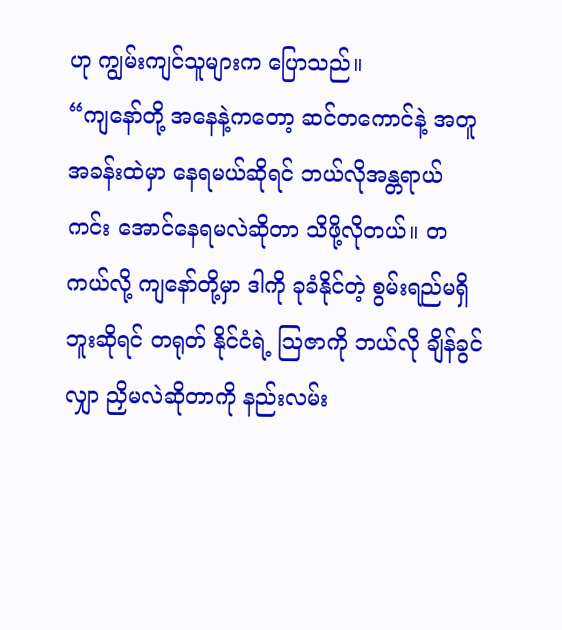ဟု ကျွမ်းကျင်သူများက ပြောသည်။
“ကျနော်တို့ အနေနဲ့ကတော့ ဆင်တကောင်နဲ့ အတူ အခန်းထဲမှာ နေရမယ်ဆိုရင် ဘယ်လိုအန္တရာယ် ကင်း အောင်နေရမလဲဆိုတာ သိဖို့လိုတယ်။ တကယ်လို့ ကျနော်တို့မှာ ဒါကို ခုခံနိုင်တဲ့ စွမ်းရည်မရှိ ဘူးဆိုရင် တရုတ် နိုင်ငံရဲ့ သြဇာကို ဘယ်လို ချိန်ခွင်လျှာ ညှိမလဲဆိုတာကို နည်းလမ်း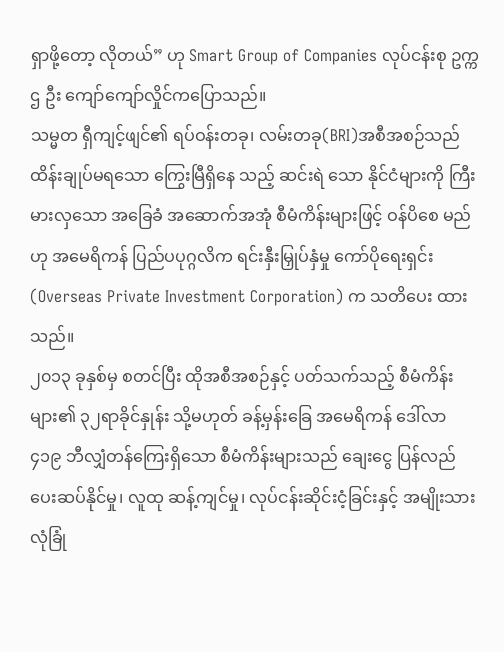ရှာဖို့တော့ လိုတယ်” ဟု Smart Group of Companies လုပ်ငန်းစု ဥက္ကဌ ဦး ကျော်ကျော်လှိုင်ကပြောသည်။
သမ္မတ ရှီကျင့်ဖျင်၏ ရပ်ဝန်းတခု၊ လမ်းတခု(BRI)အစီအစဉ်သည် ထိန်းချုပ်မရသော ကြွေးမြီရှိနေ သည့် ဆင်းရဲ သော နိုင်ငံများကို ကြီးမားလှသော အခြေခံ အဆောက်အအုံ စီမံကိန်းများဖြင့် ဝန်ပိစေ မည်ဟု အမေရိကန် ပြည်ပပုဂ္ဂလိက ရင်းနှီးမြှုပ်နှံမှု ကော်ပိုရေးရှင်း(Overseas Private Investment Corporation) က သတိပေး ထားသည်။
၂၀၁၃ ခုနှစ်မှ စတင်ပြီး ထိုအစီအစဉ်နှင့် ပတ်သက်သည့် စီမံကိန်းများ၏ ၃၂ရာခိုင်နှုန်း သို့မဟုတ် ခန့်မှန်းခြေ အမေရိကန် ဒေါ်လာ ၄၁၉ ဘီလျှံတန်ကြေးရှိသော စီမံကိန်းများသည် ချေးငွေ ပြန်လည် ပေးဆပ်နိုင်မှု၊ လူထု ဆန့်ကျင်မှု၊ လုပ်ငန်းဆိုင်းငံ့ခြင်းနှင့် အမျိုးသားလုံခြုံ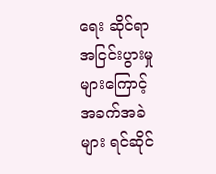ရေး ဆိုင်ရာ အငြင်းပွားမှု များကြောင့် အခက်အခဲများ ရင်ဆိုင်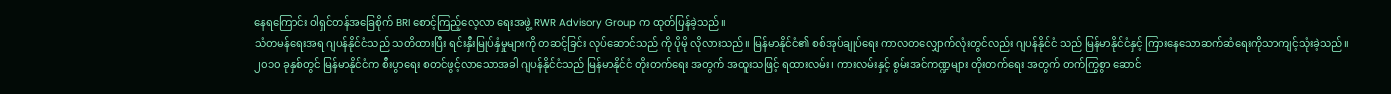နေရကြောင်း ဝါရှင်တန်အခြေစိုက် BRI စောင့်ကြည့်လေ့လာ ရေးအဖွဲ့ RWR Advisory Group က ထုတ်ပြန်ခဲ့သည်။
သံတမန်ရေးအရ ဂျပန်နိုင်ငံသည် သတိထားပြီး ရင်းနှီးမြုပ်နှံမှုများကို တဆင့်ခြင်း လုပ်ဆောင်သည် ကို ပိုမို လိုလားသည်။ မြန်မာနိုင်ငံ၏ စစ်အုပ်ချုပ်ရေး ကာလတလျှောက်လုံးတွင်လည်း ဂျပန်နိုင်ငံ သည် မြန်မာနိုင်ငံနှင့် ကြားနေသောဆက်ဆံရေးကိုသာကျင့်သုံးခဲ့သည်။
၂၀၁၀ ခုနှစ်တွင် မြန်မာနိုင်ငံက စီးပွာရေး စတင်ဖွင့်လာသောအခါ ဂျပန်နိုင်ငံသည် မြန်မာနိုင်ငံ တိုးတက်ရေး အတွက် အထူးသဖြင့် ရထားလမ်း၊ ကားလမ်းနှင့် စွမ်းအင်ကဏ္ဍများ တိုးတက်ရေး အတွက် တက်ကြွစွာ ဆောင်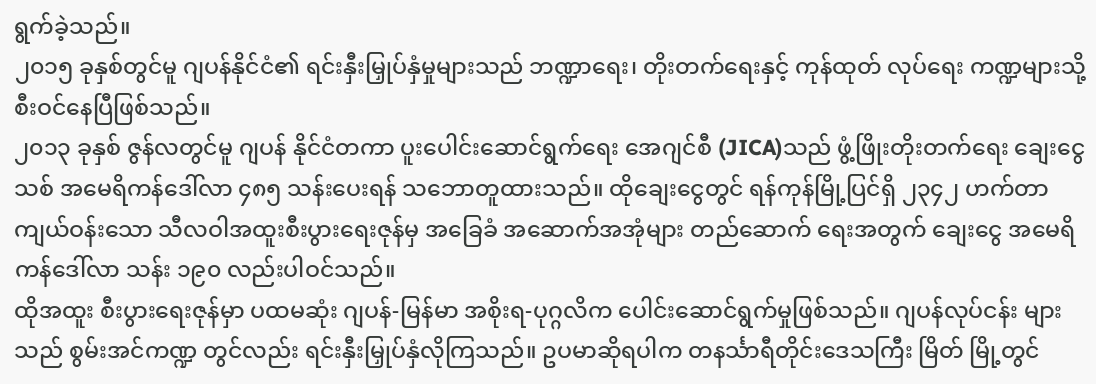ရွက်ခဲ့သည်။
၂၀၁၅ ခုနှစ်တွင်မူ ဂျပန်နိုင်ငံ၏ ရင်းနှီးမြှုပ်နှံမှုများသည် ဘဏ္ဍာရေး၊ တိုးတက်ရေးနှင့် ကုန်ထုတ် လုပ်ရေး ကဏ္ဍများသို့ စီးဝင်နေပြီဖြစ်သည်။
၂၀၁၃ ခုနှစ် ဇွန်လတွင်မူ ဂျပန် နိုင်ငံတကာ ပူးပေါင်းဆောင်ရွက်ရေး အေဂျင်စီ (JICA)သည် ဖွံ့ဖြိုးတိုးတက်ရေး ချေးငွေသစ် အမေရိကန်ဒေါ်လာ ၄၈၅ သန်းပေးရန် သဘောတူထားသည်။ ထိုချေးငွေတွင် ရန်ကုန်မြို့ပြင်ရှိ ၂၃၄၂ ဟက်တာ ကျယ်ဝန်းသော သီလဝါအထူးစီးပွားရေးဇုန်မှ အခြေခံ အဆောက်အအုံများ တည်ဆောက် ရေးအတွက် ချေးငွေ အမေရိကန်ဒေါ်လာ သန်း ၁၉၀ လည်းပါဝင်သည်။
ထိုအထူး စီးပွားရေးဇုန်မှာ ပထမဆုံး ဂျပန်-မြန်မာ အစိုးရ-ပုဂ္ဂလိက ပေါင်းဆောင်ရွက်မှုဖြစ်သည်။ ဂျပန်လုပ်ငန်း များသည် စွမ်းအင်ကဏ္ဍ တွင်လည်း ရင်းနှီးမြှုပ်နှံလိုကြသည်။ ဥပမာဆိုရပါက တနင်္သာရီတိုင်းဒေသကြီး မြိတ် မြို့တွင်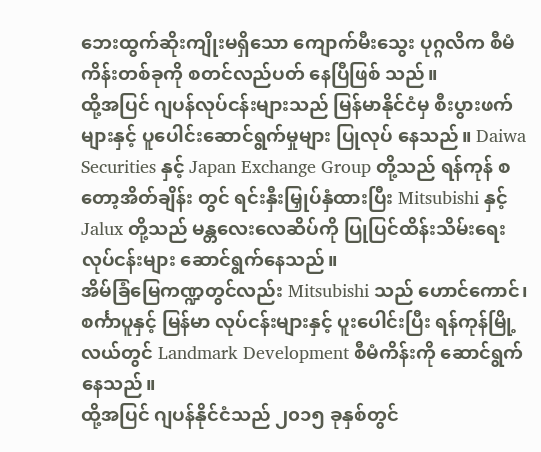ဘေးထွက်ဆိုးကျိုးမရှိသော ကျောက်မီးသွေး ပုဂ္ဂလိက စီမံကိန်းတစ်ခုကို စတင်လည်ပတ် နေပြီဖြစ် သည်။
ထို့အပြင် ဂျပန်လုပ်ငန်းများသည် မြန်မာနိုင်ငံမှ စီးပွားဖက်များနှင့် ပူပေါင်းဆောင်ရွက်မှုများ ပြုလုပ် နေသည်။ Daiwa Securities နှင့် Japan Exchange Group တို့သည် ရန်ကုန် စတော့အိတ်ချိန်း တွင် ရင်းနှီးမြှုပ်နှံထားပြီး Mitsubishi နှင့် Jalux တို့သည် မန္တလေးလေဆိပ်ကို ပြုပြင်ထိန်းသိမ်းရေး လုပ်ငန်းများ ဆောင်ရွက်နေသည်။
အိမ်ခြံမြေကဏ္ဍတွင်လည်း Mitsubishi သည် ဟောင်ကောင်၊ စင်္ကာပူနှင့် မြန်မာ လုပ်ငန်းများနှင့် ပူးပေါင်းပြီး ရန်ကုန်မြို့လယ်တွင် Landmark Development စီမံကိန်းကို ဆောင်ရွက်နေသည်။
ထို့အပြင် ဂျပန်နိုင်ငံသည် ၂၀၁၅ ခုနှစ်တွင်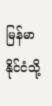မြန်မာနိုင်ငံသို့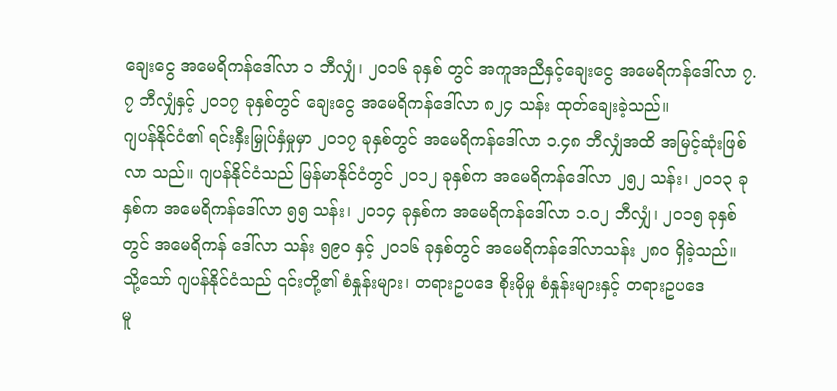ချေးငွေ အမေရိကန်ဒေါ်လာ ၁ ဘီလျှံ၊ ၂၀၁၆ ခုနှစ် တွင် အကူအညီနှင့်ချေးငွေ အမေရိကန်ဒေါ်လာ ၇.၇ ဘီလျှံနှင့် ၂၀၁၇ ခုနှစ်တွင် ချေးငွေ အမေရိကန်ဒေါ်လာ ၈၂၄ သန်း ထုတ်ချေးခဲ့သည်။
ဂျပန်နိုင်ငံ၏ ရင်းနှီးမြှုပ်နှံမှုမှာ ၂၀၁၇ ခုနှစ်တွင် အမေရိကန်ဒေါ်လာ ၁.၄၈ ဘီလျှံအထိ အမြင့်ဆုံးဖြစ် လာ သည်။ ဂျပန်နိုင်ငံသည် မြန်မာနိုင်ငံတွင် ၂၀၁၂ ခုနှစ်က အမေရိကန်ဒေါ်လာ ၂၅၂ သန်း၊ ၂၀၁၃ ခုနှစ်က အမေရိကန်ဒေါ်လာ ၅၅ သန်း၊ ၂၀၁၄ ခုနှစ်က အမေရိကန်ဒေါ်လာ ၁.၀၂ ဘီလျှံ၊ ၂၀၁၅ ခုနှစ်တွင် အမေရိကန် ဒေါ်လာ သန်း ၅၉၀ နှင့် ၂၀၁၆ ခုနှစ်တွင် အမေရိကန်ဒေါ်လာသန်း ၂၈၀ ရှိခဲ့သည်။
သို့သော် ဂျပန်နိုင်ငံသည် ၎င်းတို့၏ စံနှုန်းများ၊ တရားဥပဒေ စိုးမိုမှု စံနှုန်းများနှင့် တရားဥပဒေ
မူ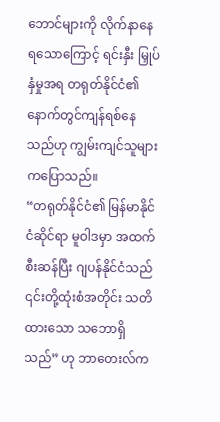ဘောင်များကို လိုက်နာနေရသောကြောင့် ရင်းနှီး မြှုပ်နှံမှုအရ တရုတ်နိုင်ငံ၏ နောက်တွင်ကျန်ရစ်နေ သည်ဟု ကျွမ်းကျင်သူများ ကပြောသည်။
“တရုတ်နိုင်ငံ၏ မြန်မာနိုင်ငံဆိုင်ရာ မူဝါဒမှာ အထက်စီးဆန်ပြီး ဂျပန်နိုင်ငံသည် ၎င်းတို့ထုံးစံအတိုင်း သတိထားသော သဘောရှိသည်” ဟု ဘာတေးလ်က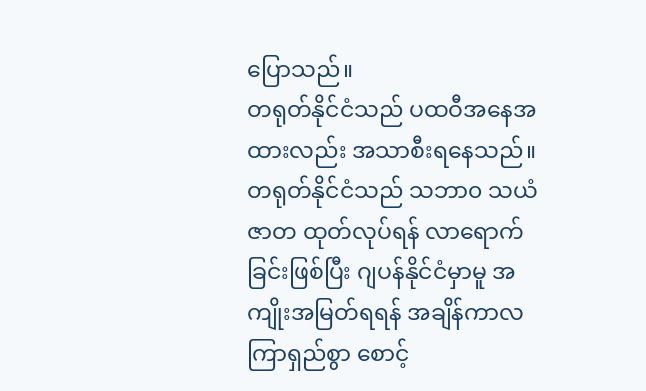ပြောသည်။
တရုတ်နိုင်ငံသည် ပထဝီအနေအထားလည်း အသာစီးရနေသည်။ တရုတ်နိုင်ငံသည် သဘာ၀ သယံဇာတ ထုတ်လုပ်ရန် လာရောက်ခြင်းဖြစ်ပြီး ဂျပန်နိုင်ငံမှာမူ အကျိုးအမြတ်ရရန် အချိန်ကာလ ကြာရှည်စွာ စောင့်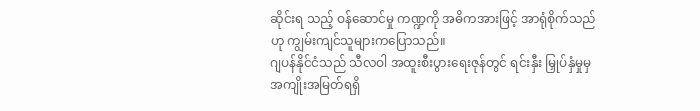ဆိုင်းရ သည့် ဝန်ဆောင်မှု ကဏ္ဍကို အဓိကအားဖြင့် အာရုံစိုက်သည်ဟု ကျွမ်းကျင်သူများကပြောသည်။
ဂျပန်နိုင်ငံသည် သီလဝါ အထူးစီးပွားရေးဇုန်တွင် ရင်းနှီး မြှုပ်နှံမှုမှ အကျိုးအမြတ်ရရှိ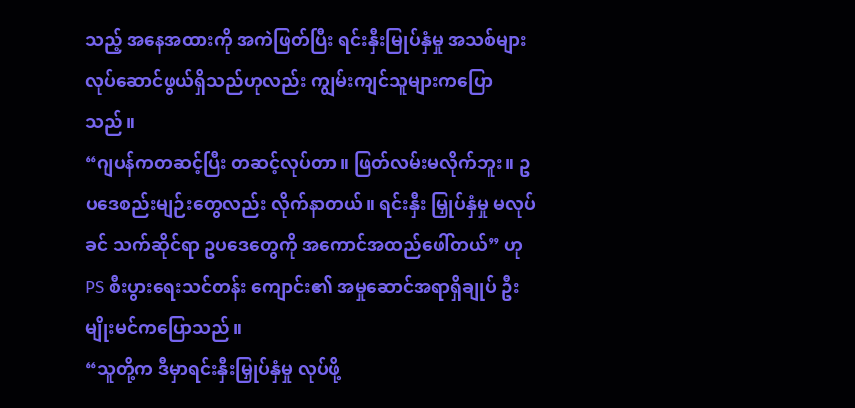သည့် အနေအထားကို အကဲဖြတ်ပြီး ရင်းနှီးမြုပ်နှံမှု အသစ်များ လုပ်ဆောင်ဖွယ်ရှိသည်ဟုလည်း ကျွမ်းကျင်သူများကပြောသည်။
“ဂျပန်ကတဆင့်ပြီး တဆင့်လုပ်တာ။ ဖြတ်လမ်းမလိုက်ဘူး။ ဥပဒေစည်းမျဉ်းတွေလည်း လိုက်နာတယ်။ ရင်းနှီး မြှုပ်နှံမှု မလုပ်ခင် သက်ဆိုင်ရာ ဥပဒေတွေကို အကောင်အထည်ဖေါ်တယ်” ဟု PS စီးပွားရေးသင်တန်း ကျောင်း၏ အမှုဆောင်အရာရှိချုပ် ဦးမျိုးမင်ကပြောသည်။
“သူတို့က ဒီမှာရင်းနှီးမြှုပ်နှံမှု လုပ်ဖို့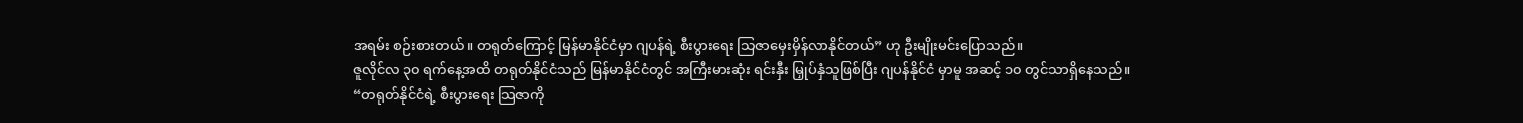အရမ်း စဉ်းစားတယ်။ တရုတ်ကြောင့် မြန်မာနိုင်ငံမှာ ဂျပန်ရဲ့ စီးပွားရေး သြဇာမှေးမှိန်လာနိုင်တယ်” ဟု ဦးမျိုးမင်းပြောသည်။
ဇူလိုင်လ ၃၀ ရက်နေ့အထိ တရုတ်နိုင်ငံသည် မြန်မာနိုင်ငံတွင် အကြီးမားဆုံး ရင်းနှီး မြှုပ်နှံသူဖြစ်ပြီး ဂျပန်နိုင်ငံ မှာမူ အဆင့် ၁၀ တွင်သာရှိနေသည်။
“တရုတ်နိုင်ငံရဲ့ စီးပွားရေး သြဇာကို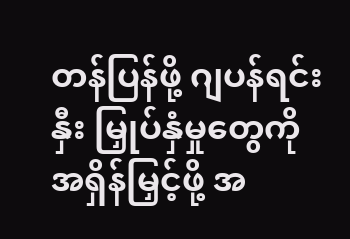တန်ပြန်ဖို့ ဂျပန်ရင်းနှီး မြှုပ်နှံမှုတွေကို အရှိန်မြှင့်ဖို့ အ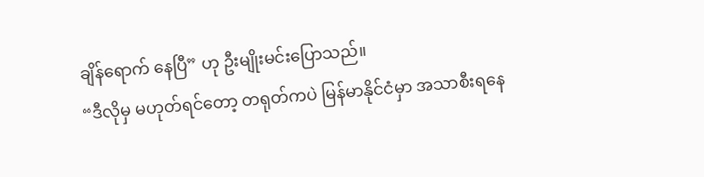ချိန်ရောက် နေပြီ” ဟု ဦးမျိုးမင်းပြောသည်။
“ဒီလိုမှ မဟုတ်ရင်တော့ တရုတ်ကပဲ မြန်မာနိုင်ငံမှာ အသာစီးရနေ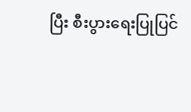ပြီး စီးပွားရေးပြုပြင်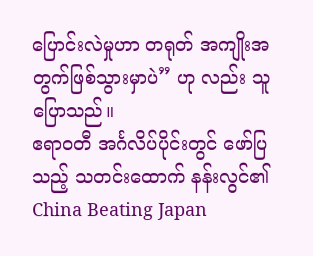ပြောင်းလဲမှုဟာ တရုတ် အကျိုးအတွက်ဖြစ်သွားမှာပဲ” ဟု လည်း သူပြောသည်။
ဧရာဝတီ အင်္ဂလိပ်ပိုင်းတွင် ဖော်ပြသည့် သတင်းထောက် နန်းလွင်၏ China Beating Japan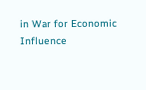in War for Economic Influence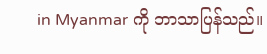in Myanmar ကို ဘာသာပြန်သည်။